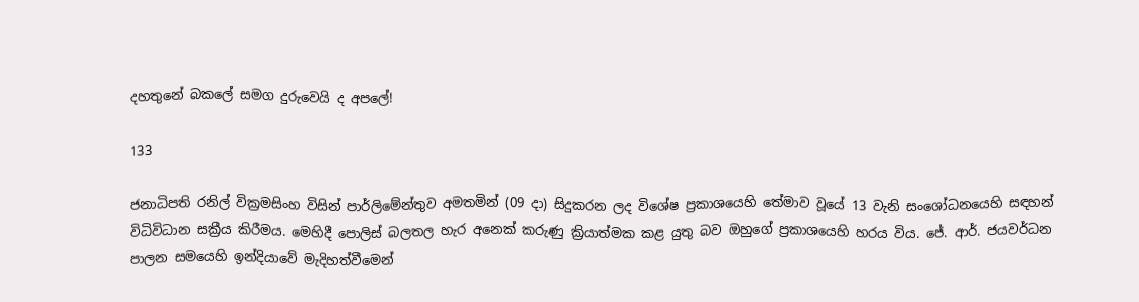දහතුනේ බකලේ සමග දුරුවෙයි ද අපලේ!

133

ජනාධිපති රනිල් වික්‍රමසිංහ විසින් පාර්ලිමේන්තුව අමතමින් (09 දා) සිදුකරන ලද විශේෂ ප්‍රකාශයෙහි තේමාව වූයේ 13 වැනි සංශෝධනයෙහි සඳහන් විධිවිධාන සක්‍රීය කිරීමය. මෙහිදී පොලිස් බලතල හැර අනෙක් කරුණු ක්‍රියාත්මක කළ යුතු බව ඔහුගේ ප්‍රකාශයෙහි හරය විය. ජේ. ආර්. ජයවර්ධන පාලන සමයෙහි ඉන්දියාවේ මැදිහත්වීමෙන්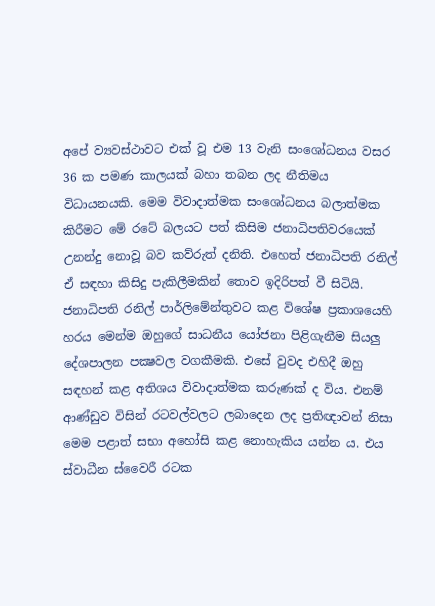අපේ ව්‍යවස්ථාවට එක් වූ එම 13 වැනි සංශෝධනය වසර 36 ක පමණ කාලයක් බහා තබන ලද නීතිමය විධායනයකි. මෙම විවාදාත්මක සංශෝධනය බලාත්මක කිරීමට මේ රටේ බලයට පත් කිසිම ජනාධිපතිවරයෙක් උනන්දු නොවූ බව කව්රුත් දනිති. එහෙත් ජනාධිපති රනිල් ඒ සඳහා කිසිදු පැකිලීමකින් තොව ඉදිරිපත් වී සිටියි. ජනාධිපති රනිල් පාර්ලිමේන්තුවට කළ විශේෂ ප්‍රකාශයෙහි හරය මෙන්ම ඔහුගේ සාධනීය යෝජනා පිළිගැනීම සියලු දේශපාලන පක්‍ෂවල වගකීමකි. එසේ වුවද එහිදී ඔහු සඳහන් කළ අතිශය විවාදාත්මක කරුණක් ද විය. එනම් ආණ්ඩුව විසින් රටවල්වලට ලබාදෙන ලද ප්‍රතිඥාවන් නිසා මෙම පළාත් සභා අහෝසි කළ නොහැකිය යන්න ය. එය ස්වාධීන ස්වෛරී රටක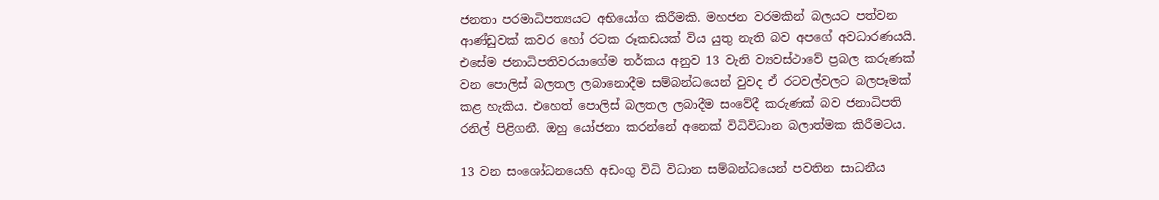ජනතා පරමාධිපත්‍යයට අභියෝග කිරීමකි. මහජන වරමකින් බලයට පත්වන ආණ්ඩුවක් කවර හෝ රටක රූකඩයක් විය යුතු නැති බව අපගේ අවධාරණයයි. එසේම ජනාධිපතිවරයාගේම තර්කය අනුව 13 වැනි ව්‍යවස්ථාවේ ප්‍රබල කරුණක් වන පොලිස් බලතල ලබානොදීම සම්බන්ධයෙන් වුවද ඒ රටවල්වලට බලපෑමක් කළ හැකිය. එහෙත් පොලිස් බලතල ලබාදීම සංවේදී කරුණක් බව ජනාධිපති රනිල් පිළිගනී. ඔහු යෝජනා කරන්නේ අනෙක් විධිවිධාන බලාත්මක කිරීමටය.

13 වන සංශෝධනයෙහි අඩංගු විධි විධාන සම්බන්ධයෙන් පවතින සාධනීය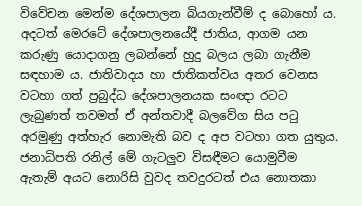විවේචන මෙන්ම දේශපාලන බියගැන්වීම් ද බොහෝ ය. අදටත් මෙරටේ දේශපාලනයේදී ජාතිය, ආගම යන කරුණු යොදාගනු ලබන්නේ හුදු බලය ලබා ගැනීම සඳහාම ය. ජාතිවාදය හා ජාතිකත්වය අතර වෙනස වටහා ගත් ප්‍රබුද්ධ දේශපාලනයක සංඥා රටට ලැබුණත් තවමත් ඒ අන්තවාදී බලවේග සිය පටු අරමුණු අත්හැර නොමැති බව ද අප වටහා ගත යුතුය. ජනාධිපති රනිල් මේ ගැටලුව විසඳීමට යොමුවීම ඇතැම් අයට නොරිසි වුවද තවදුරටත් එය නොතකා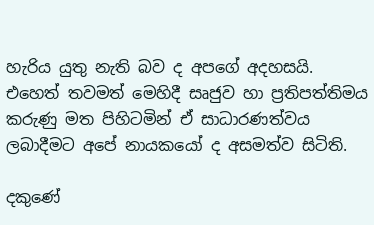හැරිය යුතු නැති බව ද අපගේ අදහසයි. එහෙත් තවමත් මෙහිදී සෘජුව හා ප්‍රතිපත්තිමය කරුණු මත පිහිටමින් ඒ සාධාරණත්වය ලබාදීමට අපේ නායකයෝ ද අසමත්ව සිටිති.

දකුණේ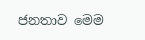ජනතාව මෙම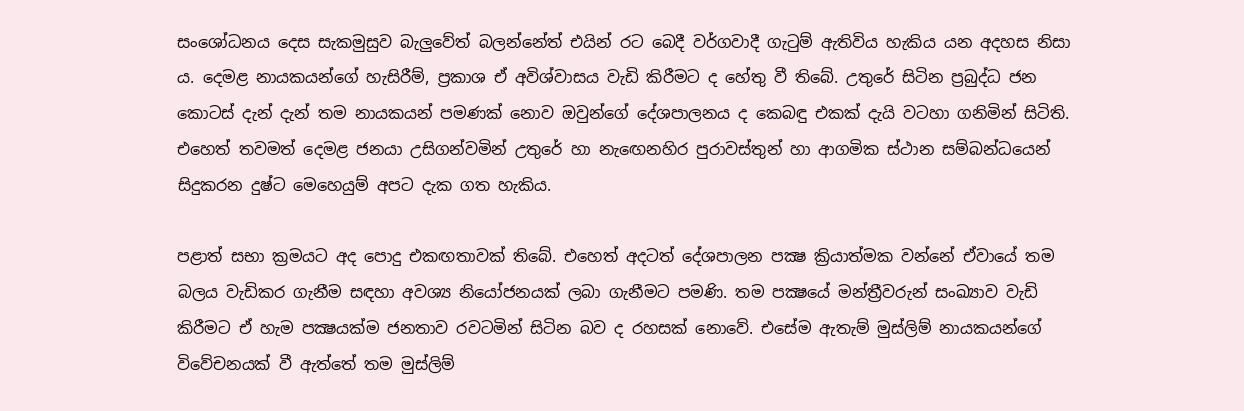සංශෝධනය දෙස සැකමුසුව බැලුවේත් බලන්නේත් එයින් රට බෙදී වර්ගවාදී ගැටුම් ඇතිවිය හැකිය යන අදහස නිසා ය. දෙමළ නායකයන්ගේ හැසිරීම්, ප්‍රකාශ ඒ අවිශ්වාසය වැඩි කිරීමට ද හේතු වී තිබේ. උතුරේ සිටින ප්‍රබුද්ධ ජන කොටස් දැන් දැන් තම නායකයන් පමණක් නොව ඔවුන්ගේ දේශපාලනය ද කෙබඳු එකක් දැයි වටහා ගනිමින් සිටිති. එහෙත් තවමත් දෙමළ ජනයා උසිගන්වමින් උතුරේ හා නැඟෙනහිර පුරාවස්තුන් හා ආගමික ස්ථාන සම්බන්ධයෙන් සිදුකරන දුෂ්ට මෙහෙයුම් අපට දැක ගත හැකිය.

පළාත් සභා ක්‍රමයට අද පොදු එකඟතාවක් තිබේ. එහෙත් අදටත් දේශපාලන පක්‍ෂ ක්‍රියාත්මක වන්නේ ඒවායේ තම බලය වැඩිකර ගැනීම සඳහා අවශ්‍ය නියෝජනයක් ලබා ගැනීමට පමණි. තම පක්‍ෂයේ මන්ත්‍රීවරුන් සංඛ්‍යාව වැඩි කිරීමට ඒ හැම පක්‍ෂයක්ම ජනතාව රවටමින් සිටින බව ද රහසක් නොවේ. එසේම ඇතැම් මුස්ලිම් නායකයන්ගේ විවේචනයක් වී ඇත්තේ තම මුස්ලිම්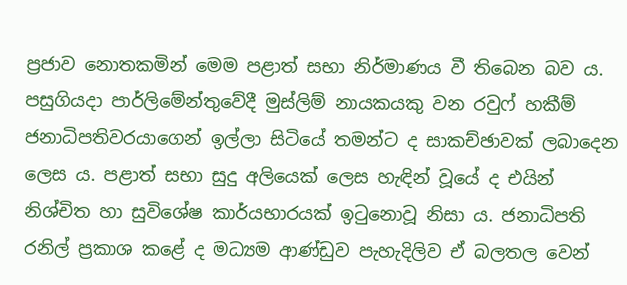ප්‍රජාව නොතකමින් මෙම පළාත් සභා නිර්මාණය වී තිබෙන බව ය. පසුගියදා පාර්ලිමේන්තුවේදී මුස්ලිම් නායකයකු වන රවුෆ් හකීම් ජනාධිපතිවරයාගෙන් ඉල්ලා සිටියේ තමන්ට ද සාකච්ඡාවක් ලබාදෙන ලෙස ය. පළාත් සභා සුදු අලියෙක් ලෙස හැඳින් වූයේ ද එයින් නිශ්චිත හා සුවිශේෂ කාර්යභාරයක් ඉටුනොවූ නිසා ය. ජනාධිපති රනිල් ප්‍රකාශ කළේ ද මධ්‍යම ආණ්ඩුව පැහැදිලිව ඒ බලතල වෙන්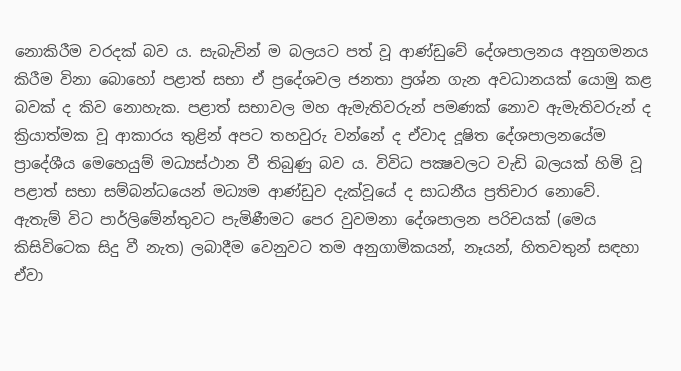නොකිරීම වරදක් බව ය. සැබැවින් ම බලයට පත් වූ ආණ්ඩුවේ දේශපාලනය අනුගමනය කිරීම විනා බොහෝ පළාත් සභා ඒ ප්‍රදේශවල ජනතා ප්‍රශ්න ගැන අවධානයක් යොමු කළ බවක් ද කිව නොහැක. පළාත් සභාවල මහ ඇමැතිවරුන් පමණක් නොව ඇමැතිවරුන් ද ක්‍රියාත්මක වූ ආකාරය තුළින් අපට තහවුරු වන්නේ ද ඒවාද දූෂිත දේශපාලනයේම ප්‍රාදේශීය මෙහෙයුම් මධ්‍යස්ථාන වී තිබුණු බව ය. විවිධ පක්‍ෂවලට වැඩි බලයක් හිමි වූ පළාත් සභා සම්බන්ධයෙන් මධ්‍යම ආණ්ඩුව දැක්වූයේ ද සාධනීය ප්‍රතිචාර නොවේ. ඇතැම් විට පාර්ලිමේන්තුවට පැමිණීමට පෙර වුවමනා දේශපාලන පරිචයක් (මෙය කිසිවිටෙක සිදු වී නැත) ලබාදීම වෙනුවට තම අනුගාමිකයන්, නෑයන්, හිතවතුන් සඳහා ඒවා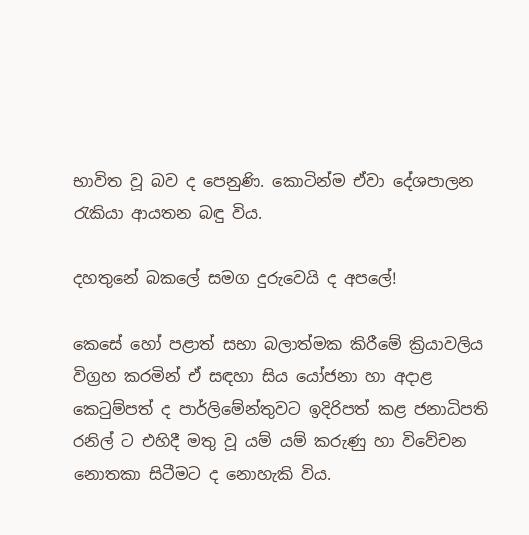භාවිත වූ බව ද පෙනුණි. කොටින්ම ඒවා දේශපාලන රැකියා ආයතන බඳු විය.

දහතුනේ බකලේ සමග දුරුවෙයි ද අපලේ!

කෙසේ හෝ පළාත් සභා බලාත්මක කිරීමේ ක්‍රියාවලිය විග්‍රහ කරමින් ඒ සඳහා සිය යෝජනා හා අදාළ කෙටුම්පත් ද පාර්ලිමේන්තුවට ඉදිරිපත් කළ ජනාධිපති රනිල් ට එහිදී මතු වූ යම් යම් කරුණු හා විවේචන නොතකා සිටීමට ද නොහැකි විය.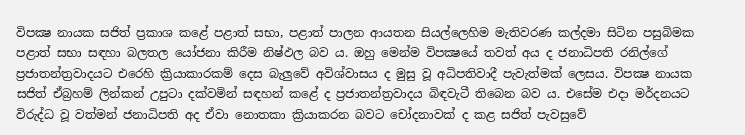විපක්‍ෂ නායක සජිත් ප්‍රකාශ කළේ පළාත් සභා, පළාත් පාලන ආයතන සියල්ලෙහිම මැතිවරණ කල්දමා සිටින පසුබිමක පළාත් සභා සඳහා බලතල යෝජනා කිරීම නිෂ්ඵල බව ය. ඔහු මෙන්ම විපක්‍ෂයේ තවත් අය ද ජනාධිපති රනිල්ගේ ප්‍රජාතන්ත්‍රවාදයට එරෙහි ක්‍රියාකාරකම් දෙස බැලුවේ අවිශ්වාසය ද මුසු වූ අධිපතිවාදී පැවැත්මක් ලෙසය. විපක්‍ෂ නායක සජිත් ඒබ්‍රහම් ලින්කන් උපුටා දක්වමින් සඳහන් කළේ ද ප්‍රජාතන්ත්‍රවාදය බිඳවැටී තිබෙන බව ය. එසේම එදා මර්දනයට විරුද්ධ වූ වත්මන් ජනාධිපති අද ඒවා නොතකා ක්‍රියාකරන බවට චෝදනාවක් ද කළ සජිත් පැවසුවේ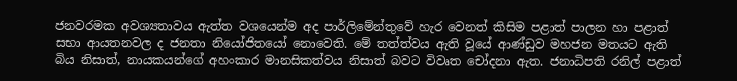ජනවරමක අවශ්‍යතාවය ඇත්ත වශයෙන්ම අද පාර්ලිමේන්තුවේ හැර වෙනත් කිසිම පළාත් පාලන හා පළාත් සභා ආයතනවල ද ජනතා නියෝජිතයෝ නොවෙති. මේ තත්ත්වය ඇති වූයේ ආණ්ඩුව මහජන මතයට ඇති බිය නිසාත්, නායකයන්ගේ අහංකාර මානසිකත්වය නිසාත් බවට විවෘත චෝදනා ඇත. ජනාධිපති රනිල් පළාත්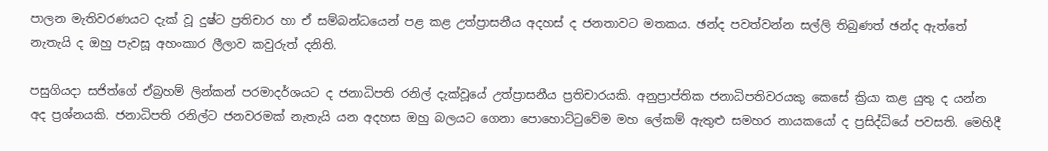පාලන මැතිවරණයට දැක් වූ දුෂ්ට ප්‍රතිචාර හා ඒ සම්බන්ධයෙන් පළ කළ උත්ප්‍රාසනීය අදහස් ද ජනතාවට මතකය. ඡන්ද පවත්වන්න සල්ලි තිබුණත් ඡන්ද ඇත්තේ නැතැයි ද ඔහු පැවසූ අහංකාර ලීලාව කවුරුත් දනිති.

පසුගියදා සජිත්ගේ ඒබ්‍රහම් ලින්කන් පරමාදර්ශයට ද ජනාධිපති රනිල් දැක්වූයේ උත්ප්‍රාසනීය ප්‍රතිචාරයකි. අනුප්‍රාප්තික ජනාධිපතිවරයකු කෙසේ ක්‍රියා කළ යුතු ද යන්න අද ප්‍රශ්නයකි. ජනාධිපති රනිල්ට ජනවරමක් නැතැයි යන අදහස ඔහු බලයට ගෙනා පොහොට්ටුවේම මහ ලේකම් ඇතුළු සමහර නායකයෝ ද ප්‍රසිද්ධියේ පවසති. මෙහිදී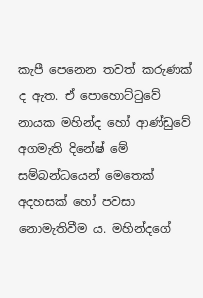කැපී පෙනෙන තවත් කරුණක් ද ඇත. ඒ පොහොට්ටුවේ නායක මහින්ද හෝ ආණ්ඩුවේ අගමැති දිනේෂ් මේ සම්බන්ධයෙන් මෙතෙක් අදහසක් හෝ පවසා නොමැතිවීම ය. මහින්දගේ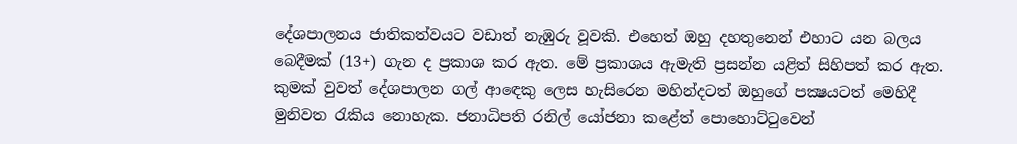දේශපාලනය ජාතිකත්වයට වඩාත් නැඹුරු වූවකි. එහෙත් ඔහු දහතුනෙන් එහාට යන බලය බෙදීමක් (13+) ගැන ද ප්‍රකාශ කර ඇත. මේ ප්‍රකාශය ඇමැති ප්‍රසන්න යළිත් සිහිපත් කර ඇත. කුමක් වුවත් දේශපාලන ගල් ආඳෙකු ලෙස හැසිරෙන මහින්දටත් ඔහුගේ පක්‍ෂයටත් මෙහිදී මුනිවත රැකිය නොහැක. ජනාධිපති රනිල් යෝජනා කළේත් පොහොට්ටුවෙන්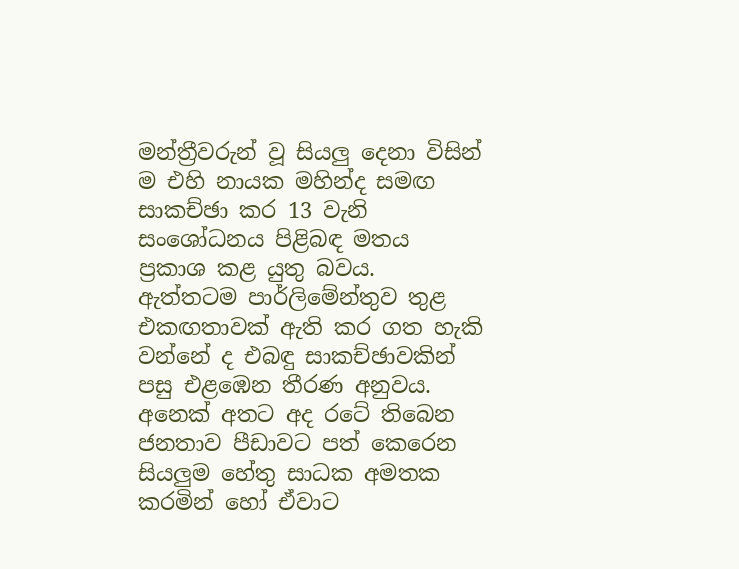මන්ත්‍රීවරුන් වූ සියලු දෙනා විසින් ම එහි නායක මහින්ද සමඟ සාකච්ඡා කර 13 වැනි සංශෝධනය පිළිබඳ මතය ප්‍රකාශ කළ යුතු බවය. ඇත්තටම පාර්ලිමේන්තුව තුළ එකඟතාවක් ඇති කර ගත හැකි වන්නේ ද එබඳු සාකච්ඡාවකින් පසු එළඹෙන තීරණ අනුවය. අනෙක් අතට අද රටේ තිබෙන ජනතාව පීඩාවට පත් කෙරෙන සියලුම හේතු සාධක අමතක කරමින් හෝ ඒවාට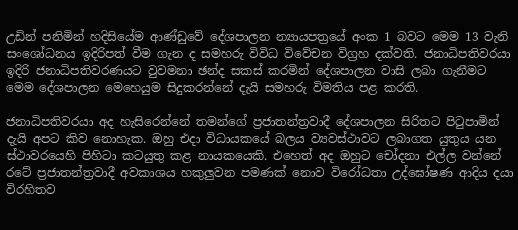උඩින් පනිමින් හදිසියේම ආණ්ඩුවේ දේශපාලන න්‍යායපත්‍රයේ අංක 1 බවට මෙම 13 වැනි සංශෝධනය ඉදිරිපත් වීම ගැන ද සමහරු විවිධ විවේචන විග්‍රහ දක්වති. ජනාධිපතිවරයා ඉදිරි ජනාධිපතිවරණයට වුවමනා ඡන්ද සකස් කරමින් දේශපාලන වාසි ලබා ගැනීමට මෙම දේශපාලන මෙහෙයුම සිදුකරන්නේ දැයි සමහරු විමතිය පළ කරති.

ජනාධිපතිවරයා අද හැසිරෙන්නේ තමන්ගේ ප්‍රජාතන්ත්‍රවාදී දේශපාලන සිරිතට පිටුපාමින් දැයි අපට කිව නොහැක. ඔහු එදා විධායකයේ බලය ව්‍යවස්ථාවට ලබාගත යුතුය යන ස්ථාවරයෙහි පිහිටා කටයුතු කළ නායකයෙකි. එහෙත් අද ඔහුට චෝදනා එල්ල වන්නේ රටේ ප්‍රජාතන්ත්‍රවාදී අවකාශය හකුලුවන පමණක් නොව විරෝධතා උද්ඝෝෂණ ආදිය දයා විරහිතව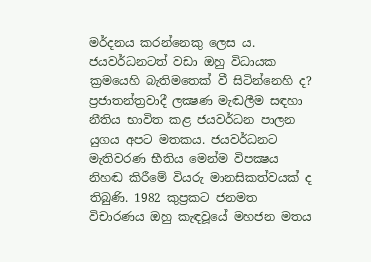මර්දනය කරන්නෙකු ලෙස ය. ජයවර්ධනටත් වඩා ඔහු විධායක ක්‍රමයෙහි බැතිමතෙක් වී සිටින්නෙහි ද? ප්‍රජාතන්ත්‍රවාදී ලක්‍ෂණ මැඬලීම සඳහා නීතිය භාවිත කළ ජයවර්ධන පාලන යුගය අපට මතකය. ජයවර්ධනට මැතිවරණ භීතිය මෙන්ම විපක්‍ෂය නිහඬ කිරීමේ වියරු මානසිකත්වයක් ද තිබුණි. 1982 කුප්‍රකට ජනමත විචාරණය ඔහු කැඳවූයේ මහජන මතය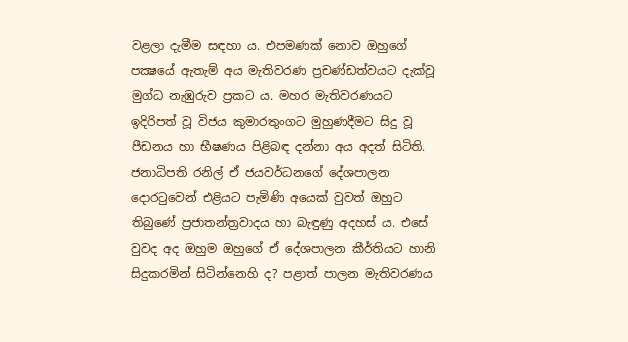වළලා දැමීම සඳහා ය. එපමණක් නොව ඔහුගේ පක්‍ෂයේ ඇතැම් අය මැතිවරණ ප්‍රචණ්ඩත්වයට දැක්වූ මුග්ධ නැඹුරුව ප්‍රකට ය. මහර මැතිවරණයට ඉදිරිපත් වූ විජය කුමාරතුංගට මුහුණදීමට සිදු වූ පීඩනය හා භීෂණය පිළිබඳ දන්නා අය අදත් සිටිති. ජනාධිපති රනිල් ඒ ජයවර්ධනගේ දේශපාලන දොරටුවෙන් එළියට පැමිණි අයෙක් වුවත් ඔහුට තිබුණේ ප්‍රජාතන්ත්‍රවාදය හා බැඳුණු අදහස් ය. එසේ වුවද අද ඔහුම ඔහුගේ ඒ දේශපාලන කීර්තියට හානි සිදුකරමින් සිටින්නෙහි ද? පළාත් පාලන මැතිවරණය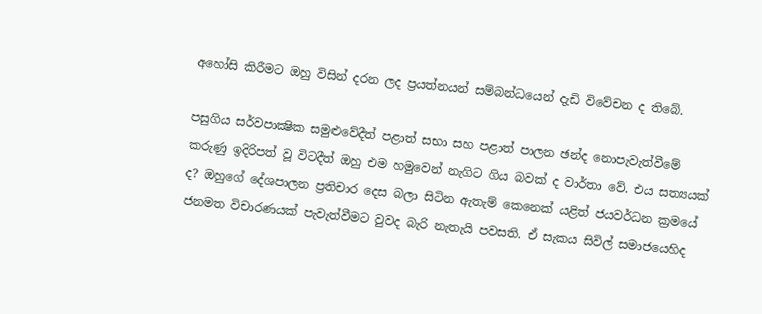අහෝසි කිරීමට ඔහු විසින් දරන ලද ප්‍රයත්නයන් සම්බන්ධයෙන් දැඩි විවේචන ද තිබේ.

පසුගිය සර්වපාක්‍ෂික සමුළුවේදීත් පළාත් සභා සහ පළාත් පාලන ඡන්ද නොපැවැත්වීමේ කරුණු ඉදිරිපත් වූ විටදීත් ඔහු එම හමුවෙන් නැගිට ගිය බවක් ද වාර්තා වේ. එය සත්‍යයක් ද? ඔහුගේ දේශපාලන ප්‍රතිචාර දෙස බලා සිටින ඇතැම් කෙනෙක් යළිත් ජයවර්ධන ක්‍රමයේ ජනමත විචාරණයක් පැවැත්වීමට වුවද බැරි නැතැයි පවසති. ඒ සැකය සිවිල් සමාජයෙහිද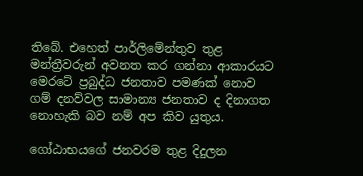තිබේ. එහෙත් පාර්ලිමේන්තුව තුළ මන්ත්‍රීවරුන් අවනත කර ගන්නා ආකාරයට මෙරටේ ප්‍රබුද්ධ ජනතාව පමණක් නොව ගම් දනව්වල සාමාන්‍ය ජනතාව ද දිනාගත නොහැකි බව නම් අප කිව යුතුය.

ගෝඨාභයගේ ජනවරම තුළ දිදුලන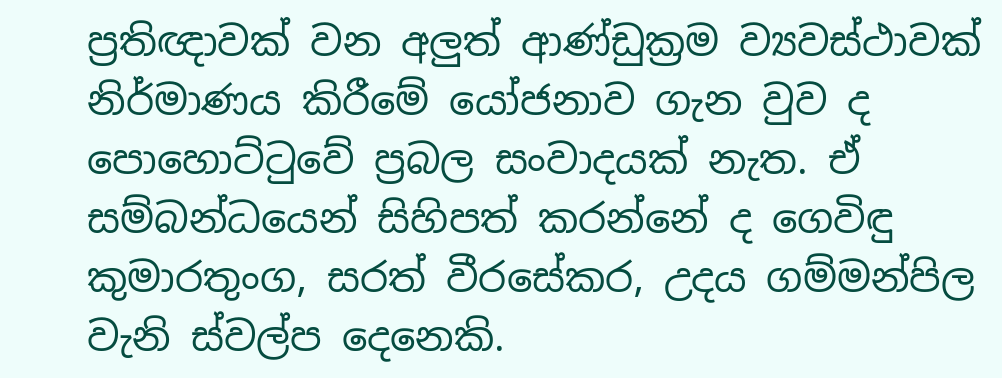ප්‍රතිඥාවක් වන අලුත් ආණ්ඩුක්‍රම ව්‍යවස්ථාවක් නිර්මාණය කිරීමේ යෝජනාව ගැන වුව ද පොහොට්ටුවේ ප්‍රබල සංවාදයක් නැත. ඒ සම්බන්ධයෙන් සිහිපත් කරන්නේ ද ගෙවිඳු කුමාරතුංග, සරත් වීරසේකර, උදය ගම්මන්පිල වැනි ස්වල්ප දෙනෙකි.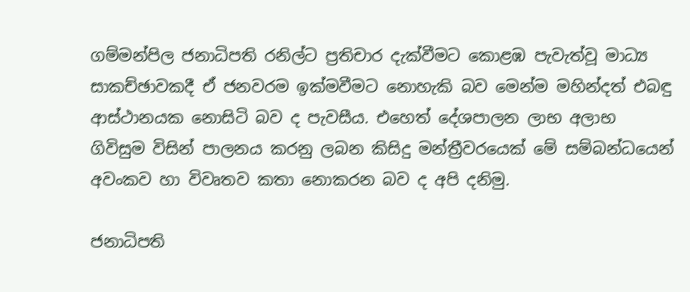ගම්මන්පිල ජනාධිපති රනිල්ට ප්‍රතිචාර දැක්වීමට කොළඹ පැවැත්වූ මාධ්‍ය සාකච්ඡාවකදී ඒ ජනවරම ඉක්මවීමට නොහැකි බව මෙන්ම මහින්දත් එබඳු ආස්ථානයක නොසිටි බව ද පැවසීය. එහෙත් දේශපාලන ලාභ අලාභ ගිවිසුම විසින් පාලනය කරනු ලබන කිසිදු මන්ත්‍රීවරයෙක් මේ සම්බන්ධයෙන් අවංකව හා විවෘතව කතා නොකරන බව ද අපි දනිමු.

ජනාධිපති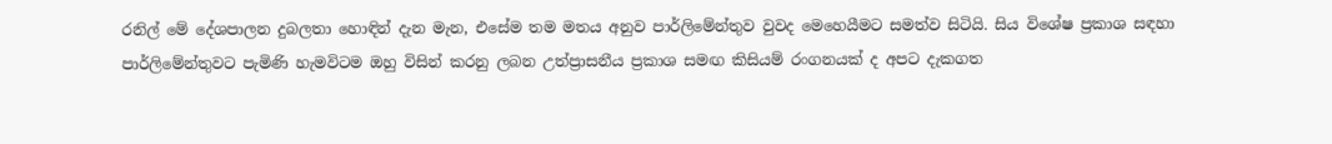රනිල් මේ දේශපාලන දුබලතා හොඳින් දැන මැන, එසේම තම මතය අනුව පාර්ලිමේන්තුව වුවද මෙහෙයීමට සමත්ව සිටියි. සිය විශේෂ ප්‍රකාශ සඳහා පාර්ලිමේන්තුවට පැමිණි හැමවිටම ඔහු විසින් කරනු ලබන උත්ප්‍රාසනීය ප්‍රකාශ සමඟ කිසියම් රංගනයක් ද අපට දැකගත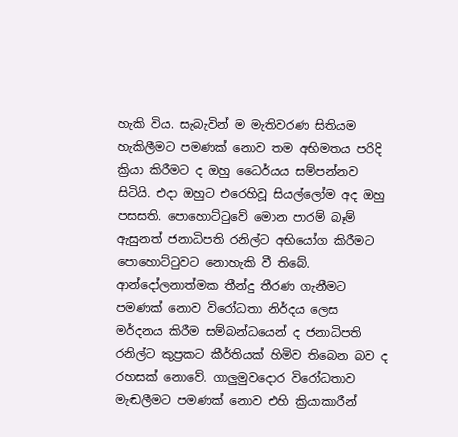හැකි විය. සැබැවින් ම මැතිවරණ සිතියම හැකිලීමට පමණක් නොව තම අභිමතය පරිදි ක්‍රියා කිරීමට ද ඔහු ධෛර්යය සම්පන්නව සිටියි. එදා ඔහුට එරෙහිවූ සියල්ලෝම අද ඔහු පසසති. පොහොට්ටුවේ මොන පාරම් බෑම් ඇසුනත් ජනාධිපති රනිල්ට අභියෝග කිරීමට පොහොට්ටුවට නොහැකි වී තිබේ. ආන්දෝලනාත්මක තීන්දු තීරණ ගැනීමට පමණක් නොව විරෝධතා නිර්දය ලෙස මර්දනය කිරීම සම්බන්ධයෙන් ද ජනාධිපති රනිල්ට කුප්‍රකට කීර්තියක් හිමිව තිබෙන බව ද රහසක් නොවේ. ගාලුමුවදොර විරෝධතාව මැඬලීමට පමණක් නොව එහි ක්‍රියාකාරීන්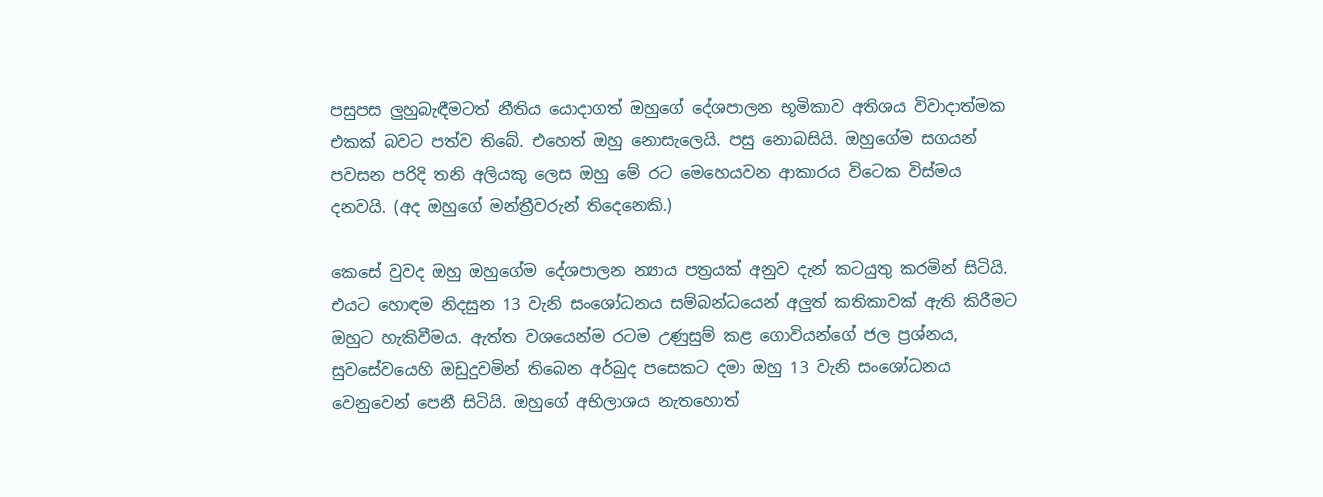පසුපස ලුහුබැඳීමටත් නීතිය යොදාගත් ඔහුගේ දේශපාලන භූමිකාව අතිශය විවාදාත්මක එකක් බවට පත්ව තිබේ. එහෙත් ඔහු නොසැලෙයි. පසු නොබසියි. ඔහුගේම සගයන් පවසන පරිදි තනි අලියකු ලෙස ඔහු මේ රට මෙහෙයවන ආකාරය විටෙක විස්මය දනවයි. (අද ඔහුගේ මන්ත්‍රීවරුන් තිදෙනෙකි.)

කෙසේ වුවද ඔහු ඔහුගේම දේශපාලන න්‍යාය පත්‍රයක් අනුව දැන් කටයුතු කරමින් සිටියි. එයට හොඳම නිදසුන 13 වැනි සංශෝධනය සම්බන්ධයෙන් අලුත් කතිකාවක් ඇති කිරීමට ඔහුට හැකිවීමය. ඇත්ත වශයෙන්ම රටම උණුසුම් කළ ගොවියන්ගේ ජල ප්‍රශ්නය, සුවසේවයෙහි ඔඩුදුවමින් තිබෙන අර්බුද පසෙකට දමා ඔහු 13 වැනි සංශෝධනය වෙනුවෙන් පෙනී සිටියි. ඔහුගේ අභිලාශය නැතහොත්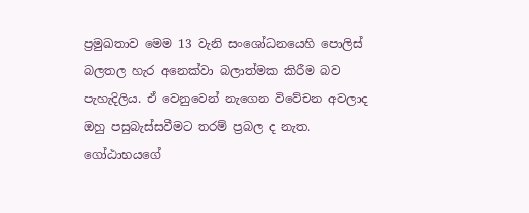ප්‍රමුඛතාව මෙම 13 වැනි සංශෝධනයෙහි පොලිස් බලතල හැර අනෙක්වා බලාත්මක කිරීම බව පැහැදිලිය. ඒ වෙනුවෙන් නැගෙන විවේචන අවලාද ඔහු පසුබැස්සවීමට තරම් ප්‍රබල ද නැත. ගෝඨාභයගේ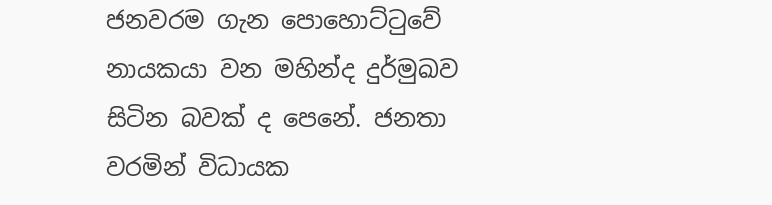ජනවරම ගැන පොහොට්ටුවේ නායකයා වන මහින්ද දුර්මුඛව සිටින බවක් ද පෙනේ. ජනතා වරමින් විධායක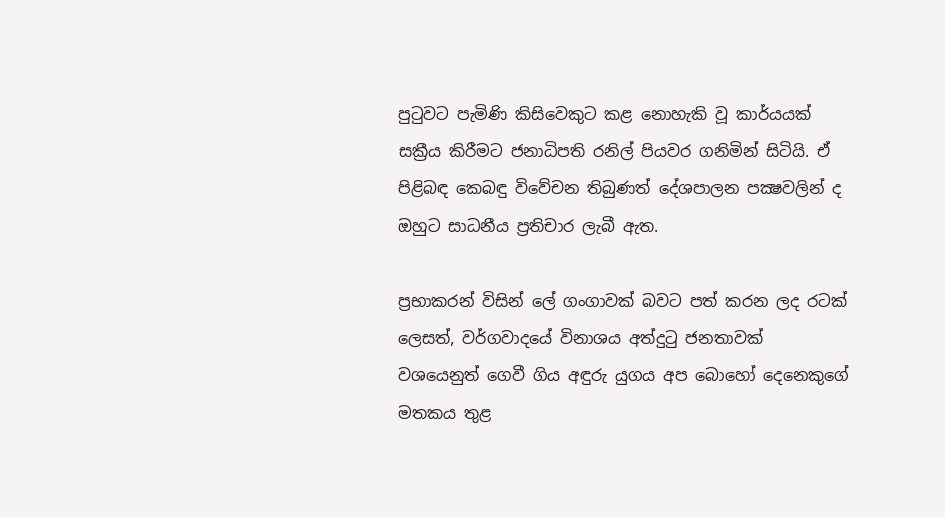පුටුවට පැමිණි කිසිවෙකුට කළ නොහැකි වූ කාර්යයක් සක්‍රීය කිරීමට ජනාධිපති රනිල් පියවර ගනිමින් සිටියි. ඒ පිළිබඳ කෙබඳු විවේචන තිබුණත් දේශපාලන පක්‍ෂවලින් ද ඔහුට සාධනීය ප්‍රතිචාර ලැබී ඇත.

ප්‍රභාකරන් විසින් ලේ ගංගාවක් බවට පත් කරන ලද රටක් ලෙසත්, වර්ගවාදයේ විනාශය අත්දුටු ජනතාවක් වශයෙනුත් ගෙවී ගිය අඳුරු යුගය අප බොහෝ දෙනෙකුගේ මතකය තුළ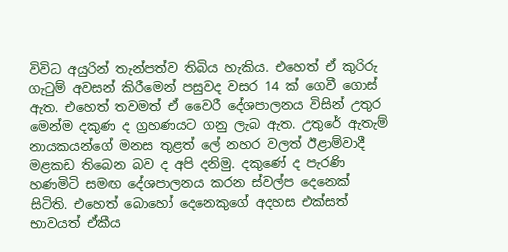විවිධ අයුරින් තැන්පත්ව තිබිය හැකිය. එහෙත් ඒ කුරිරු ගැටුම් අවසන් කිරීමෙන් පසුවද වසර 14 ක් ගෙවී ගොස් ඇත. එහෙත් තවමත් ඒ වෛරී දේශපාලනය විසින් උතුර මෙන්ම දකුණ ද ග්‍රහණයට ගනු ලැබ ඇත. උතුරේ ඇතැම් නායකයන්ගේ මනස තුළත් ලේ නහර වලත් ඊළාම්වාදී මළකඩ තිබෙන බව ද අපි දනිමු. දකුණේ ද පැරණි හණමිටි සමඟ දේශපාලනය කරන ස්වල්ප දෙනෙක් සිටිති. එහෙත් බොහෝ දෙනෙකුගේ අදහස එක්සත් භාවයත් ඒකීය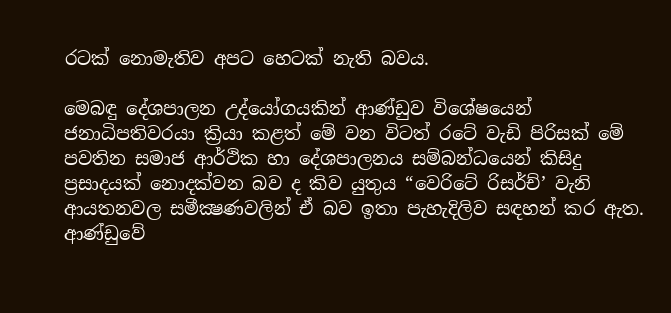රටක් නොමැතිව අපට හෙටක් නැති බවය.

මෙබඳු දේශපාලන උද්යෝගයකින් ආණ්ඩුව විශේෂයෙන් ජනාධිපතිවරයා ක්‍රියා කළත් මේ වන විටත් රටේ වැඩි පිරිසක් මේ පවතින සමාජ ආර්ථික හා දේශපාලනය සම්බන්ධයෙන් කිසිදු ප්‍රසාදයක් නොදක්වන බව ද කිව යුතුය “වෙරිටේ රිසර්ච්’ වැනි ආයතනවල සමීක්‍ෂණවලින් ඒ බව ඉතා පැහැදිලිව සඳහන් කර ඇත. ආණ්ඩුවේ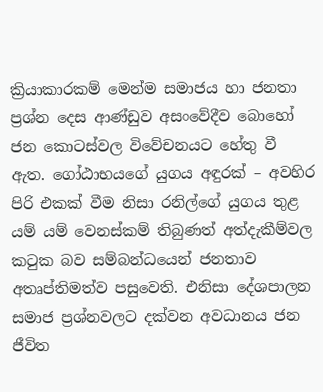ක්‍රියාකාරකම් මෙන්ම සමාජය හා ජනතා ප්‍රශ්න දෙස ආණ්ඩුව අසංවේදීව බොහෝ ජන කොටස්වල විවේචනයට හේතු වී ඇත. ගෝඨාභයගේ යුගය අඳුරක් – අවහිර පිරි එකක් වීම නිසා රනිල්ගේ යුගය තුළ යම් යම් වෙනස්කම් තිබුණත් අත්දැකීම්වල කටුක බව සම්බන්ධයෙන් ජනතාව අතෘප්තිමත්ව පසුවෙති. එනිසා දේශපාලන සමාජ ප්‍රශ්නවලට දක්වන අවධානය ජන ජීවිත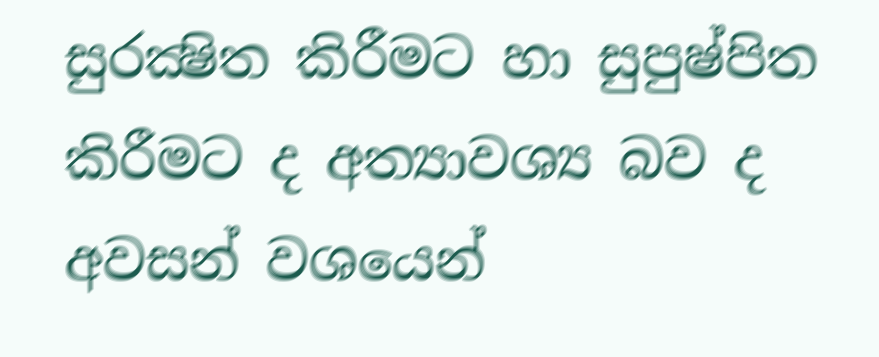සුරක්‍ෂිත කිරීමට හා සුපුෂ්පිත කිරීමට ද අත්‍යාවශ්‍ය බව ද අවසන් වශයෙන්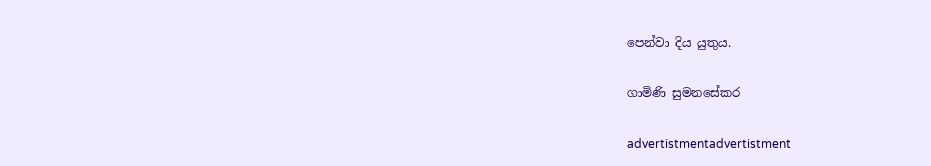පෙන්වා දිය යුතුය.

ගාමිණි සුමනසේකර

advertistmentadvertistment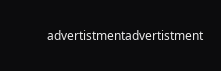advertistmentadvertistment